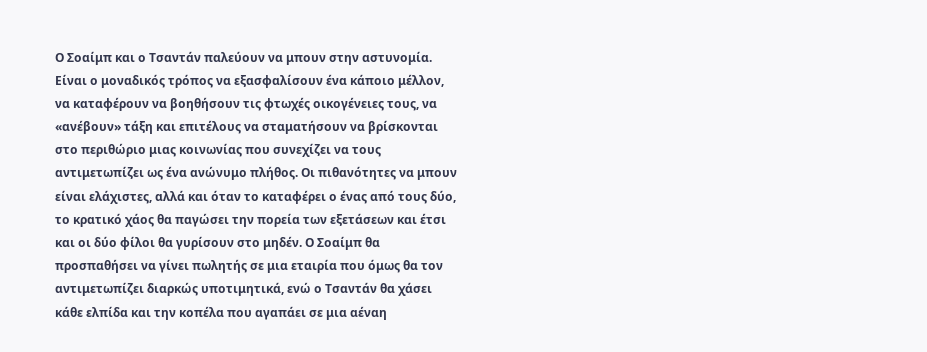Ο Σοαίμπ και ο Τσαντάν παλεύουν να μπουν στην αστυνομία. Είναι ο μοναδικός τρόπος να εξασφαλίσουν ένα κάποιο μέλλον, να καταφέρουν να βοηθήσουν τις φτωχές οικογένειες τους, να «ανέβουν» τάξη και επιτέλους να σταματήσουν να βρίσκονται στο περιθώριο μιας κοινωνίας που συνεχίζει να τους αντιμετωπίζει ως ένα ανώνυμο πλήθος. Οι πιθανότητες να μπουν είναι ελάχιστες, αλλά και όταν το καταφέρει ο ένας από τους δύο, το κρατικό χάος θα παγώσει την πορεία των εξετάσεων και έτσι και οι δύο φίλοι θα γυρίσουν στο μηδέν. Ο Σοαίμπ θα προσπαθήσει να γίνει πωλητής σε μια εταιρία που όμως θα τον αντιμετωπίζει διαρκώς υποτιμητικά, ενώ ο Τσαντάν θα χάσει κάθε ελπίδα και την κοπέλα που αγαπάει σε μια αέναη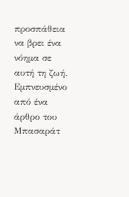προσπάθεια να βρει ένα νόημα σε αυτή τη ζωή.
Εμπνευσμένο από ένα άρθρο του Μπασαράτ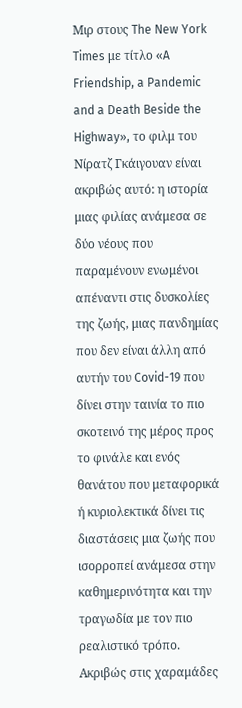Μιρ στους The New York Times με τίτλο «A Friendship, a Pandemic and a Death Beside the Highway», το φιλμ του Νίρατζ Γκάιγουαν είναι ακριβώς αυτό: η ιστορία μιας φιλίας ανάμεσα σε δύο νέους που παραμένουν ενωμένοι απέναντι στις δυσκολίες της ζωής, μιας πανδημίας που δεν είναι άλλη από αυτήν του Covid-19 που δίνει στην ταινία το πιο σκοτεινό της μέρος προς το φινάλε και ενός θανάτου που μεταφορικά ή κυριολεκτικά δίνει τις διαστάσεις μια ζωής που ισορροπεί ανάμεσα στην καθημερινότητα και την τραγωδία με τον πιο ρεαλιστικό τρόπο.
Ακριβώς στις χαραμάδες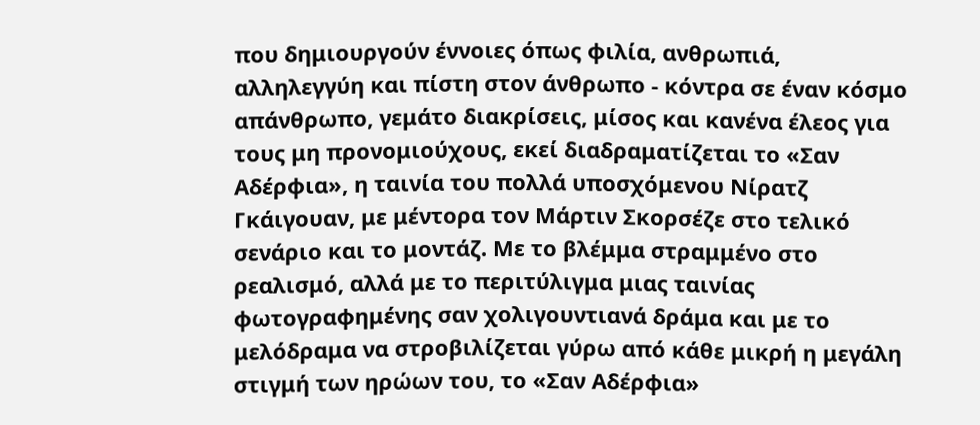που δημιουργούν έννοιες όπως φιλία, ανθρωπιά, αλληλεγγύη και πίστη στον άνθρωπο - κόντρα σε έναν κόσμο απάνθρωπο, γεμάτο διακρίσεις, μίσος και κανένα έλεος για τους μη προνομιούχους, εκεί διαδραματίζεται το «Σαν Αδέρφια», η ταινία του πολλά υποσχόμενου Νίρατζ Γκάιγουαν, με μέντορα τον Μάρτιν Σκορσέζε στο τελικό σενάριο και το μοντάζ. Με το βλέμμα στραμμένο στο ρεαλισμό, αλλά με το περιτύλιγμα μιας ταινίας φωτογραφημένης σαν χολιγουντιανά δράμα και με το μελόδραμα να στροβιλίζεται γύρω από κάθε μικρή η μεγάλη στιγμή των ηρώων του, το «Σαν Αδέρφια»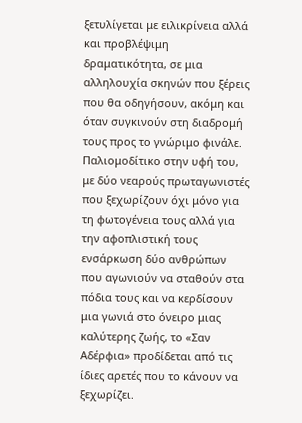ξετυλίγεται με ειλικρίνεια αλλά και προβλέψιμη δραματικότητα, σε μια αλληλουχία σκηνών που ξέρεις που θα οδηγήσουν, ακόμη και όταν συγκινούν στη διαδρομή τους προς το γνώριμο φινάλε.
Παλιομοδίτικο στην υφή του, με δύο νεαρούς πρωταγωνιστές που ξεχωρίζουν όχι μόνο για τη φωτογένεια τους αλλά για την αφοπλιστική τους ενσάρκωση δύο ανθρώπων που αγωνιούν να σταθούν στα πόδια τους και να κερδίσουν μια γωνιά στο όνειρο μιας καλύτερης ζωής, το «Σαν Αδέρφια» προδίδεται από τις ίδιες αρετές που το κάνουν να ξεχωρίζει.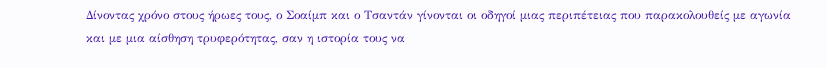Δίνοντας χρόνο στους ήρωες τους, ο Σοαίμπ και ο Τσαντάν γίνονται οι οδηγοί μιας περιπέτειας που παρακολουθείς με αγωνία και με μια αίσθηση τρυφερότητας, σαν η ιστορία τους να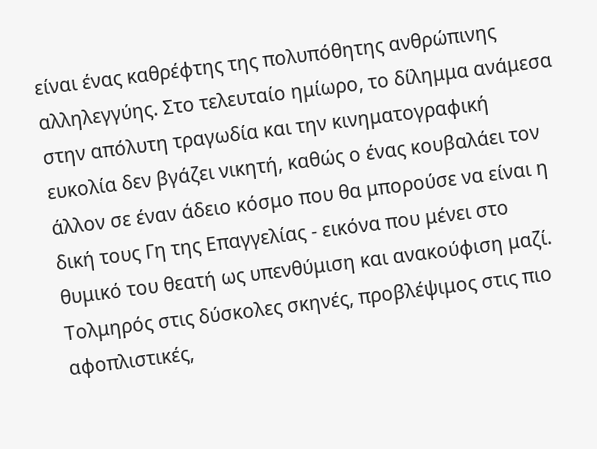είναι ένας καθρέφτης της πολυπόθητης ανθρώπινης αλληλεγγύης. Στο τελευταίο ημίωρο, το δίλημμα ανάμεσα στην απόλυτη τραγωδία και την κινηματογραφική ευκολία δεν βγάζει νικητή, καθώς ο ένας κουβαλάει τον άλλον σε έναν άδειο κόσμο που θα μπορούσε να είναι η δική τους Γη της Επαγγελίας - εικόνα που μένει στο θυμικό του θεατή ως υπενθύμιση και ανακούφιση μαζί.
Τολμηρός στις δύσκολες σκηνές, προβλέψιμος στις πιο αφοπλιστικές,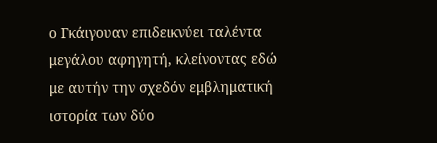ο Γκάιγουαν επιδεικνύει ταλέντα μεγάλου αφηγητή, κλείνοντας εδώ με αυτήν την σχεδόν εμβληματική ιστορία των δύο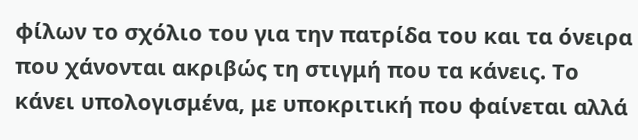φίλων το σχόλιο του για την πατρίδα του και τα όνειρα που χάνονται ακριβώς τη στιγμή που τα κάνεις. Το κάνει υπολογισμένα, με υποκριτική που φαίνεται αλλά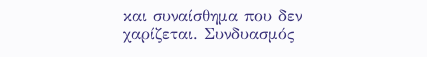και συναίσθημα που δεν χαρίζεται. Συνδυασμός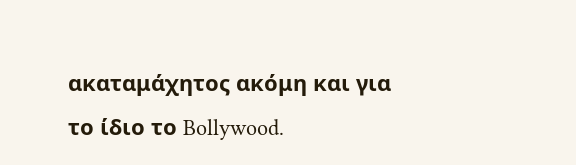ακαταμάχητος ακόμη και για το ίδιο το Bollywood.